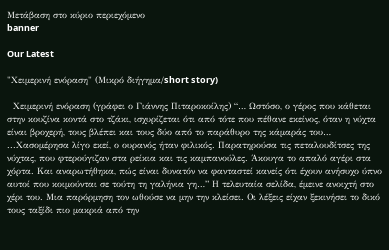Μετάβαση στο κύριο περιεχόμενο
banner

Our Latest

"Χειμερινή ενόραση" (Μικρό διήγημα/short story)

  Χειμερινή ενόραση (γράφει ο Γιάννης Πιταροκοίλης) “… Ωστόσο, ο γέρος που κάθεται στην κουζίνα κοντά στο τζάκι, ισχυρίζεται ότι από τότε που πέθανε εκείνος, όταν η νύχτα είναι βροχερή, τους βλέπει και τους δύο από το παράθυρο της κάμαράς του… ...Χασομέρησα λίγο εκεί, ο ουρανός ήταν φιλικός. Παρατηρούσα τις πεταλουδίτσες της νύχτας, που φτερούγιζαν στα ρείκια και τις καμπανούλες. Άκουγα το απαλό αγέρι στα χόρτα. Και αναρωτήθηκα, πώς είναι δυνατόν να φανταστεί κανείς ότι έχουν ανήσυχο ύπνο αυτοί που κοιμούνται σε τούτη τη γαλήνια γη…” Η τελευταία σελίδα, έμεινε ανοιχτή στο χέρι του. Μια παρόρμηση τον ωθούσε να μην την κλείσει. Οι λέξεις είχαν ξεκινήσει το δικό τους ταξίδι πιο μακριά από την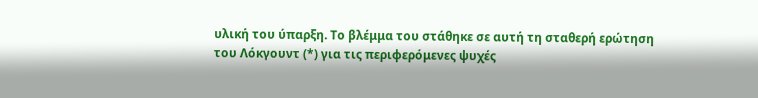υλική του ύπαρξη. Το βλέμμα του στάθηκε σε αυτή τη σταθερή ερώτηση του Λόκγουντ (*) για τις περιφερόμενες ψυχές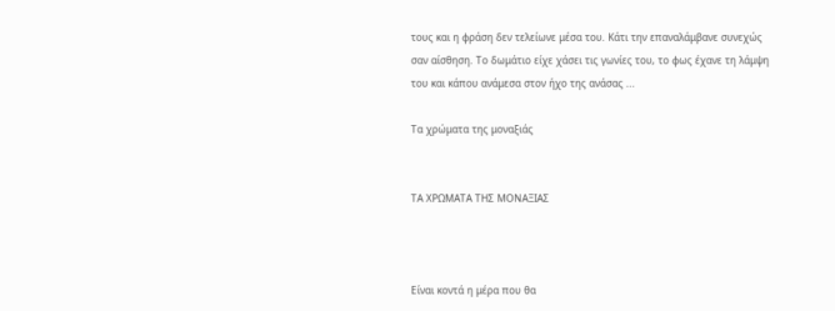τους και η φράση δεν τελείωνε μέσα του. Κάτι την επαναλάμβανε συνεχώς σαν αίσθηση. Το δωμάτιο είχε χάσει τις γωνίες του, το φως έχανε τη λάμψη του και κάπου ανάμεσα στον ήχο της ανάσας ...

Τα χρώματα της μοναξιάς


ΤΑ ΧΡΩΜΑΤΑ ΤΗΣ ΜΟΝΑΞΙΑΣ



Είναι κοντά η μέρα που θα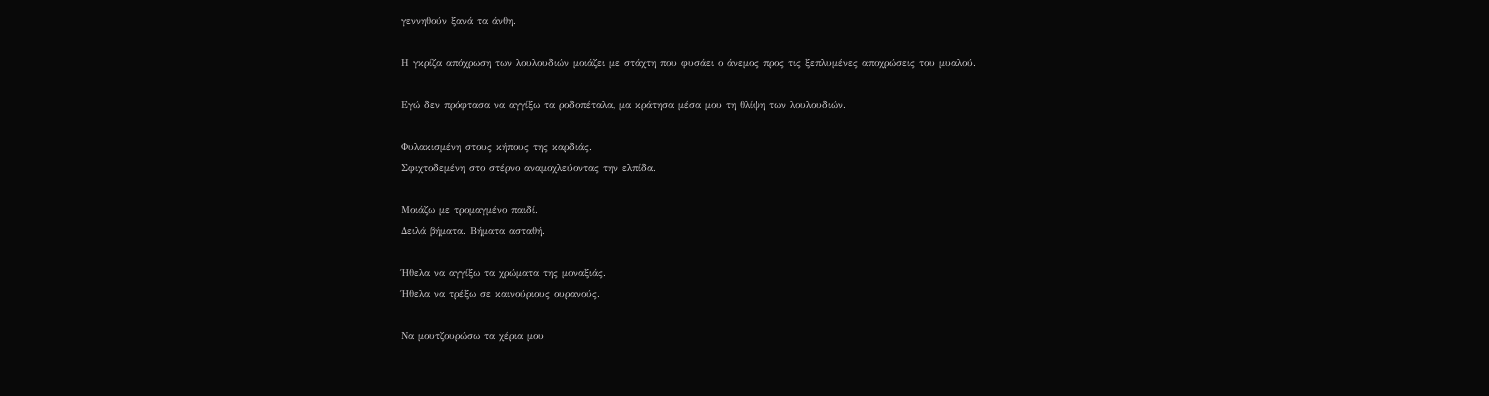γεννηθούν ξανά τα άνθη.

Η γκρίζα απόχρωση των λουλουδιών μοιάζει με στάχτη που φυσάει ο άνεμος προς τις ξεπλυμένες αποχρώσεις του μυαλού.

Εγώ δεν πρόφτασα να αγγίξω τα ροδοπέταλα, μα κράτησα μέσα μου τη θλίψη των λουλουδιών.

Φυλακισμένη στους κήπους της καρδιάς.
Σφιχτοδεμένη στο στέρνο αναμοχλεύοντας την ελπίδα.

Μοιάζω με τρομαγμένο παιδί.
Δειλά βήματα. Βήματα ασταθή.

Ήθελα να αγγίξω τα χρώματα της μοναξιάς.
Ήθελα να τρέξω σε καινούριους ουρανούς.

Να μουτζουρώσω τα χέρια μου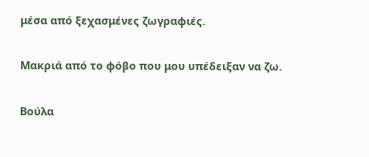μέσα από ξεχασμένες ζωγραφιές.

Μακριά από το φόβο που μου υπέδειξαν να ζω.

Βούλα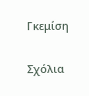Γκεμίση

Σχόλια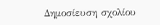Δημοσίευση σχολίου